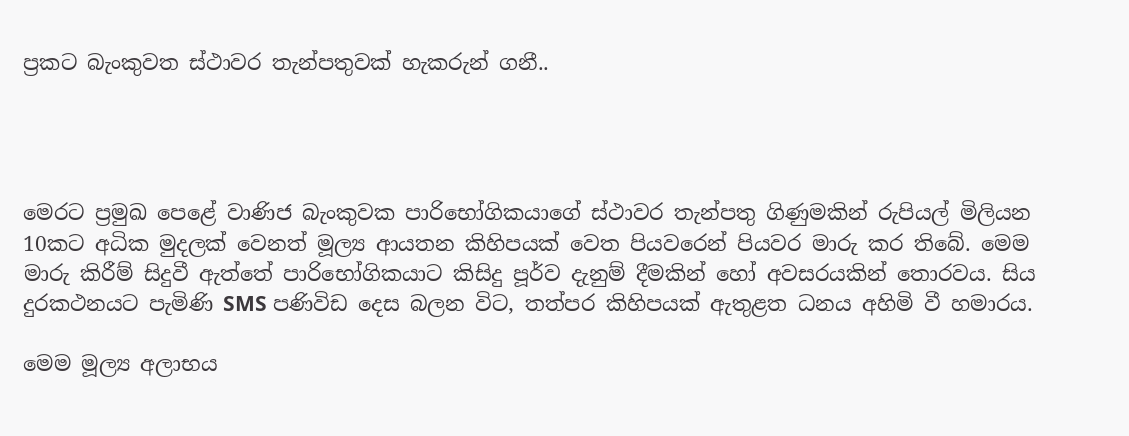ප්‍රකට බැංකුවත ස්ථාවර තැන්පතුවක් හැකරුන් ගනී..




මෙරට ප්‍රමුඛ පෙළේ වාණිජ බැංකුවක පාරිභෝගිකයාගේ ස්ථාවර තැන්පතු ගිණුමකින් රුපියල් මිලියන 10කට අධික මුදලක් වෙනත් මූල්‍ය ආයතන කිහිපයක් වෙත පියවරෙන් පියවර මාරු කර තිබේ. මෙම මාරු කිරීම් සිදුවී ඇත්තේ පාරිභෝගිකයාට කිසිදු පූර්ව දැනුම් දීමකින් හෝ අවසරයකින් තොරවය. සිය දුරකථනයට පැමිණි SMS පණිවිඩ දෙස බලන විට, තත්පර කිහිපයක් ඇතුළත ධනය අහිමි වී හමාරය.

මෙම මූල්‍ය අලාභය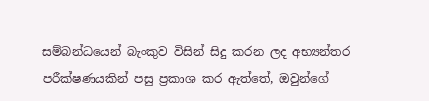සම්බන්ධයෙන් බැංකුව විසින් සිදු කරන ලද අභ්‍යන්තර පරීක්ෂණයකින් පසු ප්‍රකාශ කර ඇත්තේ, ඔවුන්ගේ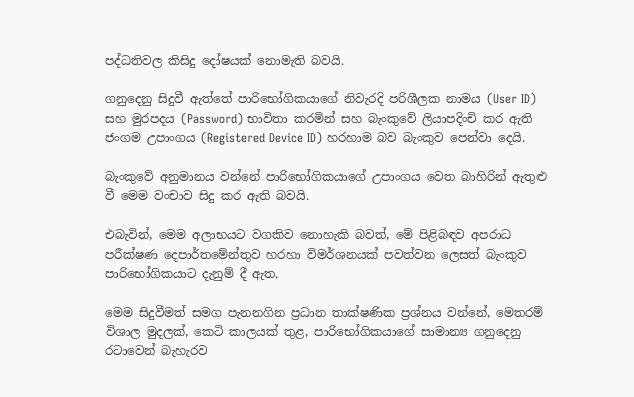පද්ධතිවල කිසිදු දෝෂයක් නොමැති බවයි.

ගනුදෙනු සිදුවී ඇත්තේ පාරිභෝගිකයාගේ නිවැරදි පරිශීලක නාමය (User ID) සහ මුරපදය (Password) භාවිතා කරමින් සහ බැංකුවේ ලියාපදිංචි කර ඇති ජංගම උපාංගය (Registered Device ID) හරහාම බව බැංකුව පෙන්වා දෙයි.

බැංකුවේ අනුමානය වන්නේ පාරිභෝගිකයාගේ උපාංගය වෙත බාහිරින් ඇතුළු වී මෙම වංචාව සිදු කර ඇති බවයි.

එබැවින්, මෙම අලාභයට වගකිව නොහැකි බවත්, මේ පිළිබඳව අපරාධ පරීක්ෂණ දෙපාර්තමේන්තුව හරහා විමර්ශනයක් පවත්වන ලෙසත් බැංකුව පාරිභෝගිකයාට දැනුම් දී ඇත.

මෙම සිදුවීමත් සමග පැනනගින ප්‍රධාන තාක්ෂණික ප්‍රශ්නය වන්නේ, මෙතරම් විශාල මුදලක්, කෙටි කාලයක් තුළ, පාරිභෝගිකයාගේ සාමාන්‍ය ගනුදෙනු රටාවෙන් බැහැරව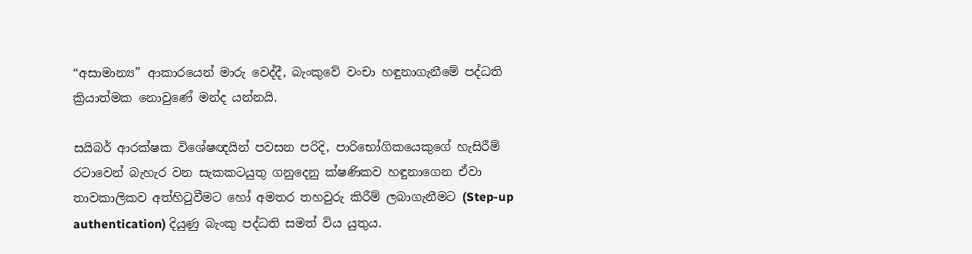“අසාමාන්‍ය” ආකාරයෙන් මාරු වෙද්දී, බැංකුවේ වංචා හඳුනාගැනීමේ පද්ධති ක්‍රියාත්මක නොවුණේ මන්ද යන්නයි.

සයිබර් ආරක්ෂක විශේෂඥයින් පවසන පරිදි, පාරිභෝගිකයෙකුගේ හැසිරීම් රටාවෙන් බැහැර වන සැකකටයුතු ගනුදෙනු ක්ෂණිකව හඳුනාගෙන ඒවා තාවකාලිකව අත්හිටුවීමට හෝ අමතර තහවුරු කිරීම් ලබාගැනීමට (Step-up authentication) දියුණු බැංකු පද්ධති සමත් විය යුතුය.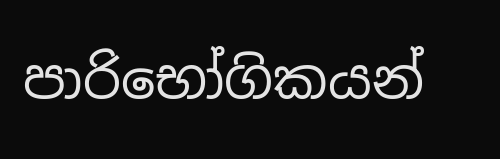පාරිභෝගිකයන්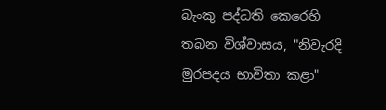බැංකු පද්ධති කෙරෙහි තබන විශ්වාසය, "නිවැරදි මුරපදය භාවිතා කළා"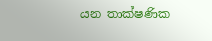යන තාක්ෂණික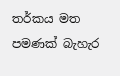තර්කය මත පමණක් බැහැර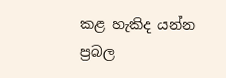කළ හැකිද යන්න ප්‍රබල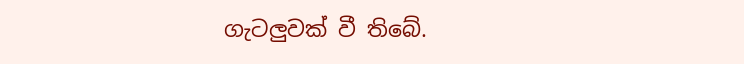ගැටලුවක් වී තිබේ.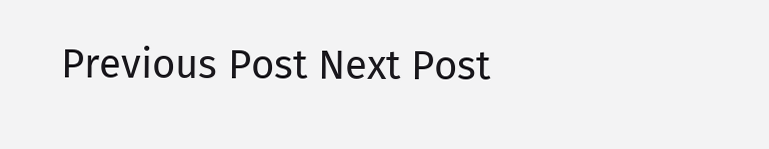Previous Post Next Post